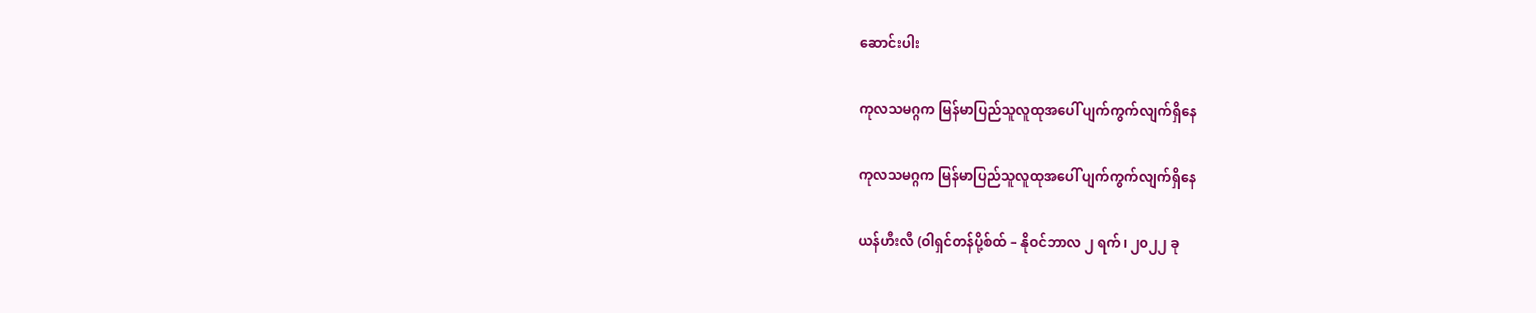ဆောင်းပါး

ကုလသမဂ္ဂက မြန်မာပြည်သူလူထုအပေါ် ပျက်ကွက်လျက်ရှိနေ

ကုလသမဂ္ဂက မြန်မာပြည်သူလူထုအပေါ် ပျက်ကွက်လျက်ရှိနေ

ယန်ဟီးလီ (ဝါရှင်တန်ပို့စ်ထ် – နိုဝင်ဘာလ ၂ ရက်၊ ၂၀၂၂ ခု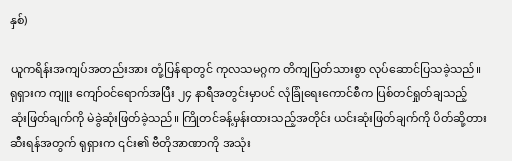နှစ်)

ယူကရိန်းအကျပ်အတည်းအား တုံ့ပြန်ရာတွင် ကုလသမဂ္ဂက တိကျပြတ်သားစွာ လုပ်ဆောင်ပြသခဲ့သည်။ ရုရှားက ကျူး ကျော်ဝင်ရောက်အပြီး ၂၄ နာရီအတွင်းမှာပင် လုံခြုံရေးကောင်စီက ပြစ်တင်ရှုတ်ချသည့် ဆုံးဖြတ်ချက်ကို မဲခွဲဆုံးဖြတ်ခဲ့သည်။ ကြိုတင်ခန့်မှန်းထားသည့်အတိုင်း ယင်းဆုံးဖြတ်ချက်ကို ပိတ်ဆို့တားဆီးရန်အတွက် ရုရှားက ၎င်း၏ ဗီတိုအာဏာကို အသုံး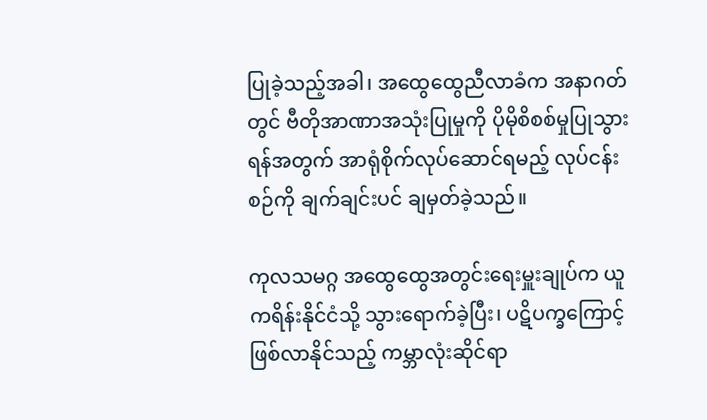ပြုခဲ့သည့်အခါ၊ အထွေထွေညီလာခံက အနာဂတ်တွင် ဗီတိုအာဏာအသုံးပြုမှုကို ပိုမိုစိစစ်မှုပြုသွားရန်အတွက် အာရုံစိုက်လုပ်ဆောင်ရမည့် လုပ်ငန်းစဉ်ကို ချက်ချင်းပင် ချမှတ်ခဲ့သည်။

ကုလသမဂ္ဂ အထွေထွေအတွင်းရေးမှူးချုပ်က ယူကရိန်းနိုင်ငံသို့ သွားရောက်ခဲ့ပြီး၊ ပဋိပက္ခကြောင့် ဖြစ်လာနိုင်သည့် ကမ္ဘာလုံးဆိုင်ရာ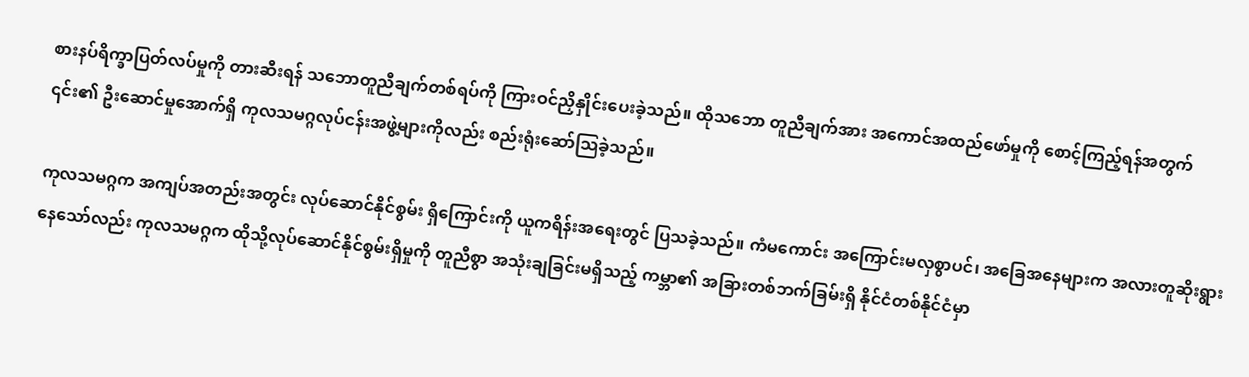စားနပ်ရိက္ခာပြတ်လပ်မှုကို တားဆီးရန် သဘောတူညီချက်တစ်ရပ်ကို ကြားဝင်ညှိနှိုင်းပေးခဲ့သည်။ ထိုသဘော တူညီချက်အား အကောင်အထည်ဖော်မှုကို စောင့်ကြည့်ရန်အတွက် ၎င်း၏ ဦးဆောင်မှုအောက်ရှိ ကုလသမဂ္ဂလုပ်ငန်းအဖွဲ့များကိုလည်း စည်းရုံးဆော်သြခဲ့သည်။

ကုလသမဂ္ဂက အကျပ်အတည်းအတွင်း လုပ်ဆောင်နိုင်စွမ်း ရှိကြောင်းကို ယူကရိန်းအရေးတွင် ပြသခဲ့သည်။ ကံမကောင်း အကြောင်းမလှစွာပင်၊ အခြေအနေများက အလားတူဆိုးရွားနေသော်လည်း ကုလသမဂ္ဂက ထိုသို့လုပ်ဆောင်နိုင်စွမ်းရှိမှုကို တူညီစွာ အသုံးချခြင်းမရှိသည့် ကမ္ဘာ၏ အခြားတစ်ဘက်ခြမ်းရှိ နိုင်ငံတစ်နိုင်ငံမှာ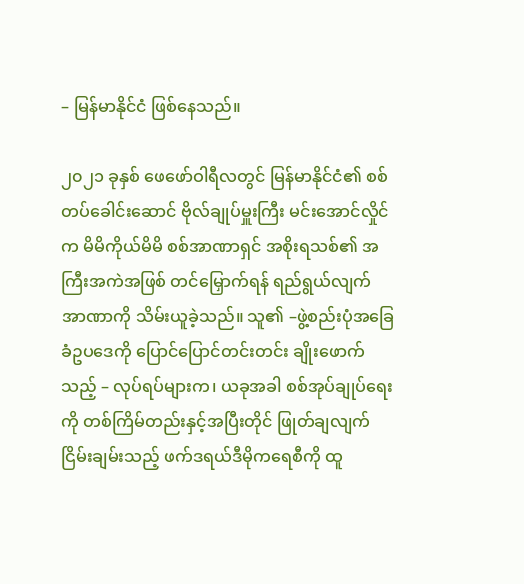– မြန်မာနိုင်ငံ ဖြစ်နေသည်။

၂၀၂၁ ခုနှစ် ဖေဖော်ဝါရီလတွင် မြန်မာနိုင်ငံ၏ စစ်တပ်ခေါင်းဆောင် ဗိုလ်ချုပ်မှူးကြီး မင်းအောင်လှိုင်က မိမိကိုယ်မိမိ စစ်အာဏာရှင် အစိုးရသစ်၏ အကြီးအကဲအဖြစ် တင်မြှောက်ရန် ရည်ရွယ်လျက် အာဏာကို သိမ်းယူခဲ့သည်။ သူ၏ –ဖွဲ့စည်းပုံအခြေခံဥပဒေကို ပြောင်ပြောင်တင်းတင်း ချိုးဖောက်သည့် – လုပ်ရပ်များက၊ ယခုအခါ စစ်အုပ်ချုပ်ရေးကို တစ်ကြိမ်တည်းနှင့်အပြီးတိုင် ဖြုတ်ချလျက် ငြိမ်းချမ်းသည့် ဖက်ဒရယ်ဒီမိုကရေစီကို ထူ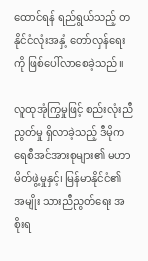ထောင်ရန် ရည်ရွယ်သည့် တနိုင်ငံလုံးအနှံ့ တော်လှန်ရေးကို ဖြစ်ပေါ်လာစေခဲ့သည်။

လူထုအုံကြွမှုဖြင့် စည်းလုံးညီညွတ်မှု ရှိလာခဲ့သည့် ဒီမိုကရေစီအင်အားစုများ၏ မဟာမိတ်ဖွဲ့မှုနှင့်၊ မြန်မာနိုင်ငံ၏ အမျိုး သားညီညွတ်ရေး အစိုးရ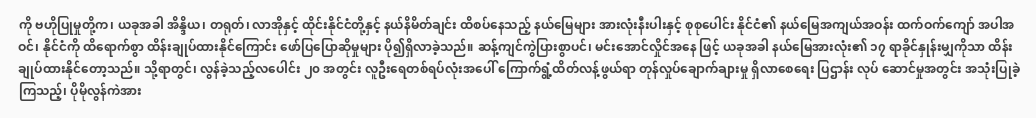ကို ဗဟိုပြုမှုတို့က၊ ယခုအခါ အိန္ဒိယ၊ တရုတ်၊ လာအိုနှင့် ထိုင်းနိုင်ငံတို့နှင့် နယ်နိမိတ်ချင်း ထိစပ်နေသည့် နယ်မြေများ အားလုံးနီးပါးနှင့် စုစုပေါင်း နိုင်ငံ၏ နယ်မြေအကျယ်အဝန်း ထက်ဝက်ကျော် အပါအဝင်၊ နိုင်ငံကို ထိရောက်စွာ ထိန်းချုပ်ထားနိုင်ကြောင်း ဖော်ပြပြောဆိုမှုများ ပို၍ရှိလာခဲ့သည်။ ဆန့်ကျင်ကွဲပြားစွာပင်၊ မင်းအောင်လှိုင်အနေ ဖြင့် ယခုအခါ နယ်မြေအားလုံး၏ ၁၇ ရာခိုင်နှုန်းမျှကိုသာ ထိန်းချုပ်ထားနိုင်တော့သည်။ သို့ရာတွင်၊ လွန်ခဲ့သည့်လပေါင်း ၂၀ အတွင်း လူဦးရေတစ်ရပ်လုံးအပေါ် ကြောက်ရွံ့ထိတ်လန့်ဖွယ်ရာ တုန်လှုပ်ချောက်ချားမှု ရှိလာစေရေး ပြဌာန်း လုပ် ဆောင်မှုအတွင်း အသုံးပြုခဲ့ကြသည့်၊ ပိုမိုလွန်ကဲအား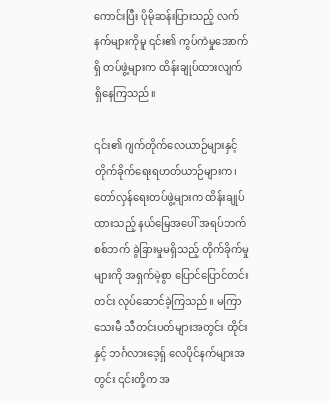ကောင်းပြီး ပိုမိုဆန်းပြားသည့် လက်နက်များကိုမူ ၎င်း၏ ကွပ်ကဲမှုအောက်ရှိ တပ်ဖွဲ့များက ထိန်းချုပ်ထားလျက် ရှိနေကြသည်။

၎င်း၏ ဂျက်တိုက်လေယာဉ်များနှင့် တိုက်ခိုက်ရေးရဟတ်ယာဉ်များက၊ တော်လှန်ရေးတပ်ဖွဲ့များက ထိန်းချုပ်ထားသည့် နယ်မြေအပေါ် အရပ်ဘက်စစ်ဘက် ခွဲခြားမှုမရှိသည့် တိုက်ခိုက်မှုများကို အရှက်မဲ့စွာ ပြောင်ပြောင်တင်းတင်း လုပ်ဆောင်ခဲ့ကြသည်။ မကြာသေးမီ သီတင်းပတ်များအတွင်း ထိုင်းနှင့် ဘင်္ဂလားဒေ့ရှ် လေပိုင်နက်များအတွင်း ၎င်းတို့က အ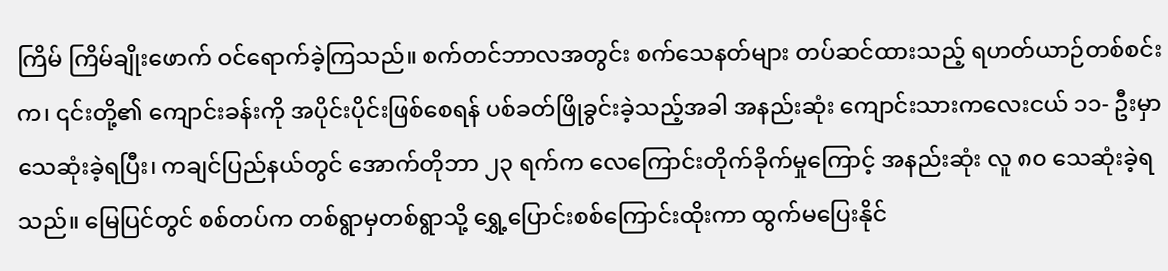ကြိမ် ကြိမ်ချိုးဖောက် ဝင်ရောက်ခဲ့ကြသည်။ စက်တင်ဘာလအတွင်း စက်သေနတ်များ တပ်ဆင်ထားသည့် ရဟတ်ယာဉ်တစ်စင်းက၊ ၎င်းတို့၏ ကျောင်းခန်းကို အပိုင်းပိုင်းဖြစ်စေရန် ပစ်ခတ်ဖြိုခွင်းခဲ့သည့်အခါ အနည်းဆုံး ကျောင်းသားကလေးငယ် ၁၁- ဦးမှာ သေဆုံးခဲ့ရပြီး၊ ကချင်ပြည်နယ်တွင် အောက်တိုဘာ ၂၃ ရက်က လေကြောင်းတိုက်ခိုက်မှုကြောင့် အနည်းဆုံး လူ ၈၀ သေဆုံးခဲ့ရသည်။ မြေပြင်တွင် စစ်တပ်က တစ်ရွာမှတစ်ရွာသို့ ရွှေ့ပြောင်းစစ်ကြောင်းထိုးကာ ထွက်မပြေးနိုင်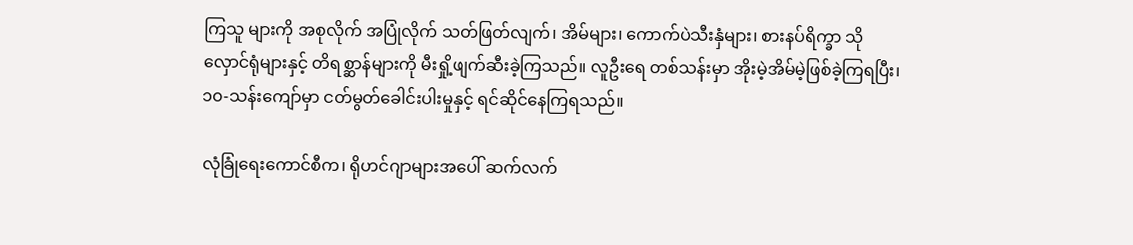ကြသူ များကို အစုလိုက် အပြုံလိုက် သတ်ဖြတ်လျက်၊ အိမ်များ၊ ကောက်ပဲသီးနှံများ၊ စားနပ်ရိက္ခာ သိုလှောင်ရုံများနှင့် တိရစ္ဆာန်များကို မီးရှို့ဖျက်ဆီးခဲ့ကြသည်။ လူဦးရေ တစ်သန်းမှာ အိုးမဲ့အိမ်မဲ့ဖြစ်ခဲ့ကြရပြီး၊ ၁၀-သန်းကျော်မှာ ငတ်မွတ်ခေါင်းပါးမှုနှင့် ရင်ဆိုင်နေကြရသည်။

လုံခြုံရေးကောင်စီက၊ ရိုဟင်ဂျာများအပေါ် ဆက်လက်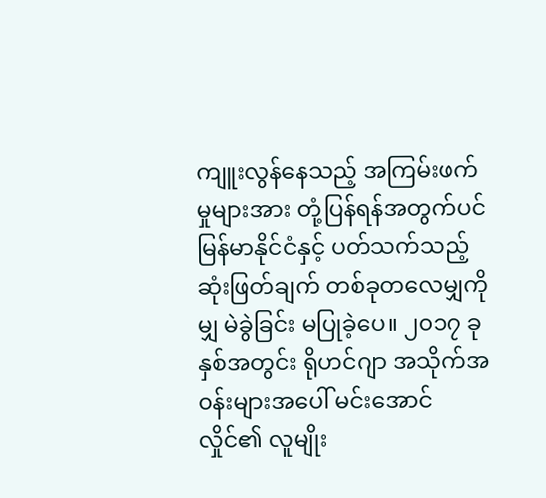ကျူးလွန်နေသည့် အကြမ်းဖက်မှုများအား တုံ့ပြန်ရန်အတွက်ပင် မြန်မာနိုင်ငံနှင့် ပတ်သက်သည့် ဆုံးဖြတ်ချက် တစ်ခုတလေမျှကိုမျှ မဲခွဲခြင်း မပြုခဲ့ပေ။ ၂၀၁၇ ခုနှစ်အတွင်း ရိုဟင်ဂျာ အသိုက်အ၀န်းများအပေါ် မင်းအောင်လှိုင်၏ လူမျိုး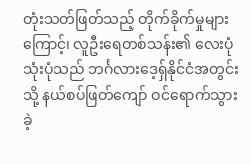တုံးသတ်ဖြတ်သည့် တိုက်ခိုက်မှုများကြောင့်၊ လူဦးရေတစ်သန်း၏ လေးပုံသုံးပုံသည် ဘင်္ဂလားဒေ့ရှ်နိုင်ငံအတွင်းသို့ နယ်စပ်ဖြတ်ကျော် ဝင်ရောက်သွားခဲ့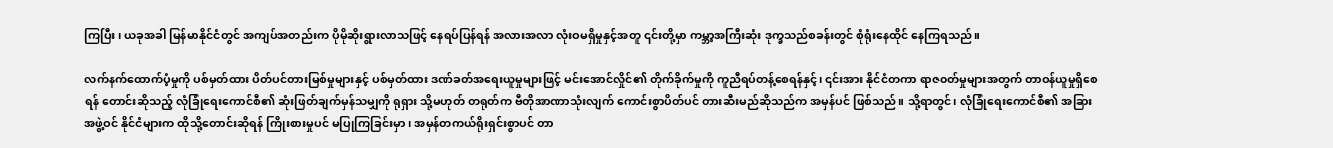ကြပြီး၊ ယခုအခါ မြန်မာနိုင်ငံတွင် အကျပ်အတည်းက ပိုမိုဆိုးရွားလာသဖြင့် နေရပ်ပြန်ရန် အလားအလာ လုံးဝမရှိမှုနှင့်အတူ ၎င်းတို့မှာ ကမ္ဘာ့အကြီးဆုံး ဒုက္ခသည်စခန်းတွင် စုံရုံးနေထိုင် နေကြရသည်။

လက်နက်ထောက်ပံ့မှုကို ပစ်မှတ်ထား ပိတ်ပင်တားမြစ်မှုများနှင့် ပစ်မှတ်ထား ဒဏ်ခတ်အရေးယူမှုများဖြင့် မင်းအောင်လှိုင်၏ တိုက်ခိုက်မှုကို ကူညီရပ်တန့်စေရန်နှင့်၊ ၎င်းအား နိုင်ငံတကာ ရာဇ၀တ်မှုများအတွက် တာဝန်ယူမှုရှိစေရန် တောင်းဆိုသည့် လုံခြုံရေးကောင်စီ၏ ဆုံးဖြတ်ချက်မှန်သမျှကို ရုရှား သို့မဟုတ် တရုတ်က ဗီတိုအာဏာသုံးလျက် ကောင်းစွာပိတ်ပင် တားဆီးမည်ဆိုသည်က အမှန်ပင် ဖြစ်သည်။ သို့ရာတွင်၊ လုံခြုံရေးကောင်စီ၏ အခြားအဖွဲ့ဝင် နိုင်ငံများက ထိုသို့တောင်းဆိုရန် ကြိုးစားမှုပင် မပြုကြခြင်းမှာ၊ အမှန်တကယ်ရိုးရှင်းစွာပင် တာ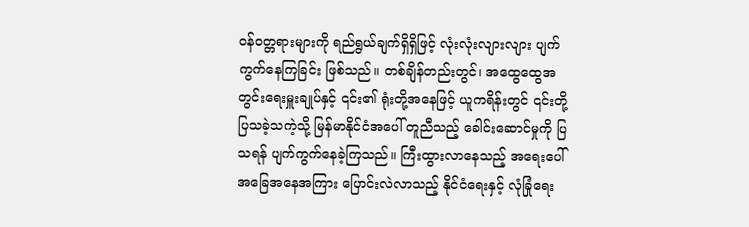ဝန်ဝတ္တရားများကို ရည်ရွယ်ချက်ရှိရှိဖြင့် လုံးလုံးလျားလျား ပျက်ကွက်နေကြခြင်း ဖြစ်သည်။ တစ်ချိန်တည်းတွင်၊ အထွေထွေအတွင်းရေးမှူးချုပ်နှင့် ၎င်း၏ ရုံးတို့အနေဖြင့် ယူကရိန်းတွင် ၎င်းတို့ပြသခဲ့သကဲ့သို့ မြန်မာနိုင်ငံအပေါ် တူညီသည့် ခေါင်းဆောင်မှုကို ပြသရန် ပျက်ကွက်နေခဲ့ကြသည်။ ကြီးထွားလာနေသည့် အရေးပေါ်အခြေအနေအကြား ပြောင်းလဲလာသည့် နိုင်ငံရေးနှင့် လုံခြုံရေး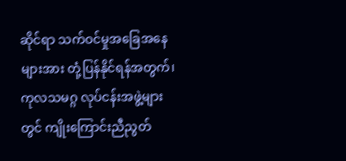ဆိုင်ရာ သက်ဝင်မှုအခြေအနေများအား တုံ့ပြန်နိုင်ရန်အတွက်၊ ကုလသမဂ္ဂ လုပ်ငန်းအဖွဲ့များတွင် ကျိုးကြောင်းညီညွတ်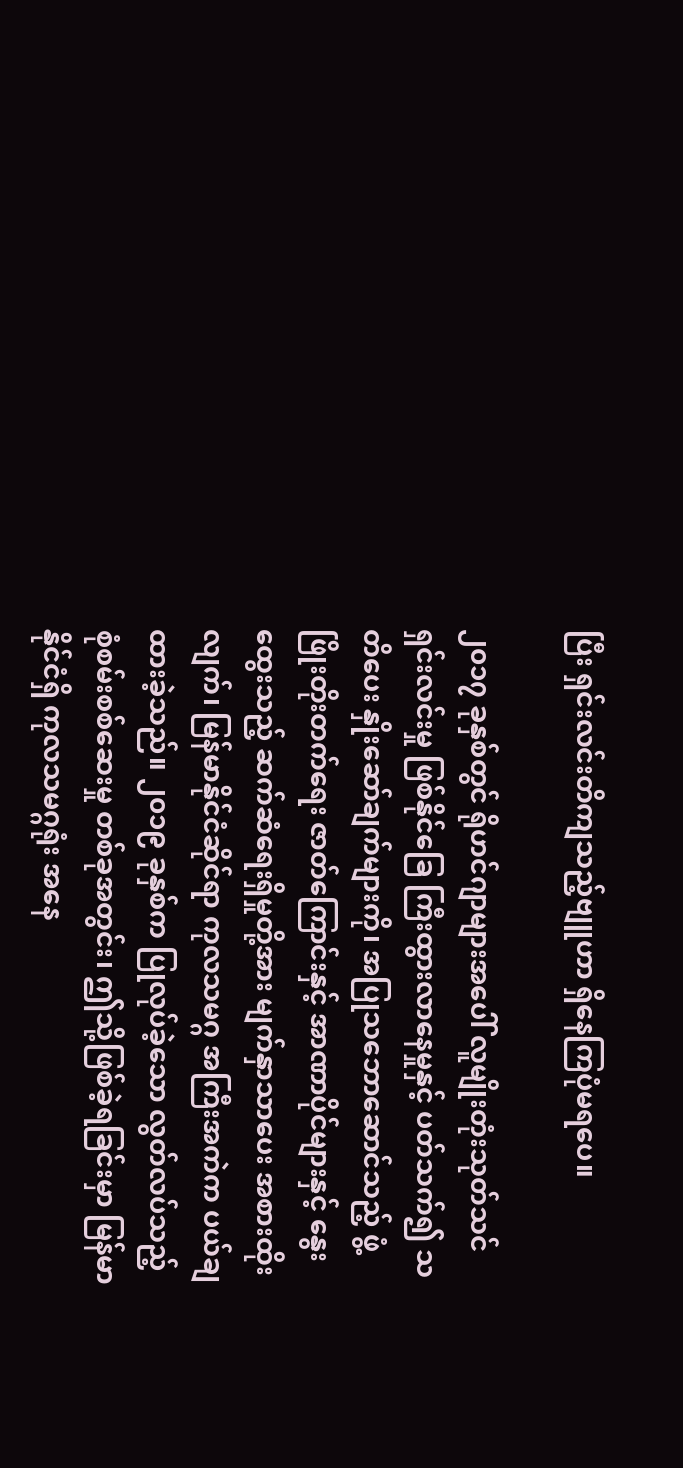ပြီး ရှင်းလင်းတိကျသည့်ဗျူဟာ ရှိနေကြပုံမရပေ။

၂၀၁၇ ခုနှစ်တွင် ရိုဟင်ဂျာများအပေါ် လူမျိုးတုံးသုတ်သင်ရှင်းလင်းမှု ဖြစ်နိုင်ခြေ ကြီးထွားလာနေမှုနှင့် ပတ်သက်၍ သတိပေး နှိုးဆော်ချက်များကို၊ အပြုသဘောဆောင်သည့် ဖွံ့ဖြိုးတိုးတက်ရေး ဇာတ်ကြောင်းနှင့် အာဏာပိုင်များနှင့် နွေးထွေးသည့် ဆက်ဆံရေးရှိမှုတို့အား မျက်နှာသာပေး အစားထိုးလျက်၊ မြန်မာနိုင်ငံဆိုင်ရာ ကုလသမဂ္ဂ အကြီးအကဲက ပယ်ချထားခဲ့သည်။ ၂၀၁၉ ခုနှစ်က ပြုလုပ်ခဲ့သော လွတ်လပ်သည့် စုံစမ်းစစ်ဆေးမှု တစ်ခုအတွင်း၊ ဤသို့ဖြစ်ခဲ့ရခြင်းမှာ မြန်မာနိုင်ငံရှိ ကုလသမဂ္ဂရုံး အနေ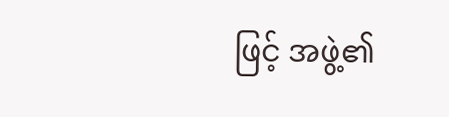ဖြင့် အဖွဲ့၏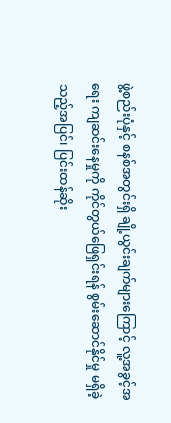ဖွဲ့စည်းပုံနှင့် စနစ်အတွင်းရှိ ချို့ယွင်းချက်များကြောင့် လူ့အခွင့်အရေး ကျဆင်းနေမှုကို ကိုင်တွယ်ဖြေရှင်းရန် စွမ်းဆောင်နိုင်မှု မရှိခဲ့သည့်အပြင်၊ ပြင်းထန်ဆိုး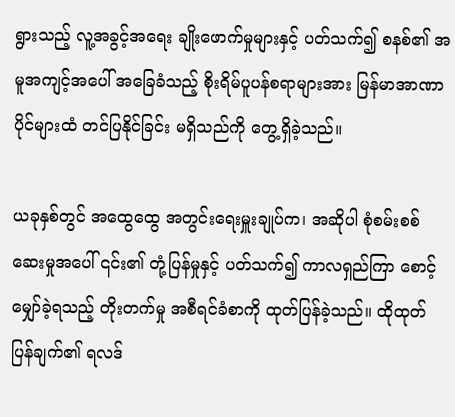ရွားသည့် လူ့အခွင့်အရေး ချိုးဖောက်မှုများနှင့် ပတ်သက်၍ စနစ်၏ အမူအကျင့်အပေါ် အခြေခံသည့် စိုးရိမ်ပူပန်စရာများအား မြန်မာအာဏာပိုင်များထံ တင်ပြနိုင်ခြင်း မရှိသည်ကို တွေ့ရှိခဲ့သည်။

ယခုနှစ်တွင် အထွေထွေ အတွင်းရေးမှူးချုပ်က၊ အဆိုပါ စုံစမ်းစစ်ဆေးမှုအပေါ် ၎င်း၏ တုံ့ပြန်မှုနှင့် ပတ်သက်၍ ကာလရှည်ကြာ စောင့်မျှော်ခဲ့ရသည့် တိုးတက်မှု အစီရင်ခံစာကို ထုတ်ပြန်ခဲ့သည်။ ထိုထုတ်ပြန်ချက်၏ ရလဒ်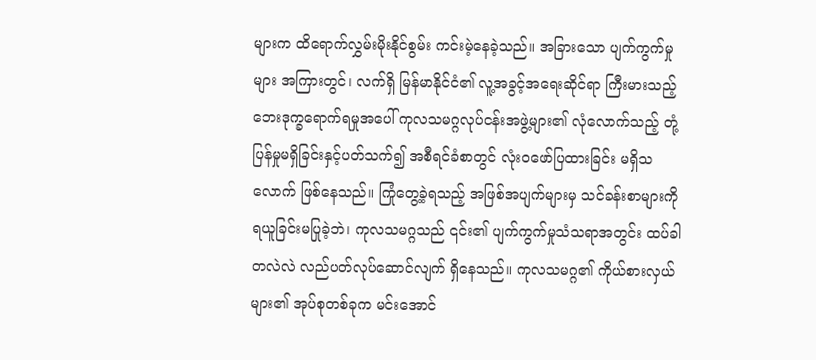များက ထိရောက်လွှမ်းမိုးနိုင်စွမ်း ကင်းမဲ့နေခဲ့သည်။ အခြားသော ပျက်ကွက်မှုများ အကြားတွင်၊ လက်ရှိ မြန်မာနိုင်ငံ၏ လူ့အခွင့်အရေးဆိုင်ရာ ကြီးမားသည့် ဘေးဒုက္ခရောက်ရမှုအပေါ် ကုလသမဂ္ဂလုပ်ငန်းအဖွဲ့များ၏ လုံလောက်သည့် တုံ့ပြန်မှုမရှိခြင်းနှင့်ပတ်သက်၍ အစီရင်ခံစာတွင် လုံးဝဖော်ပြထားခြင်း မရှိသလောက် ဖြစ်နေသည်။ ကြုံတွေ့ခဲ့ရသည့် အဖြစ်အပျက်များမှ သင်ခန်းစာများကို ရယူခြင်းမပြုခဲ့ဘဲ၊ ကုလသမဂ္ဂသည် ၎င်း၏ ပျက်ကွက်မှုသံသရာအတွင်း ထပ်ခါတလဲလဲ လည်ပတ်လုပ်ဆောင်လျက် ရှိနေသည်။ ကုလသမဂ္ဂ၏ ကိုယ်စားလှယ်များ၏ အုပ်စုတစ်ခုက မင်းအောင်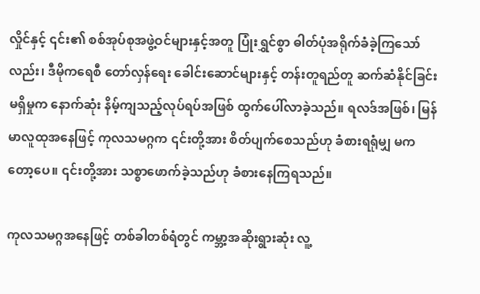လှိုင်နှင့် ၎င်း၏ စစ်အုပ်စုအဖွဲ့ဝင်များနှင့်အတူ ပြုံးရွှင်စွာ ဓါတ်ပုံအရိုက်ခံခဲ့ကြသော်လည်း၊ ဒီမိုကရေစီ တော်လှန်ရေး ခေါင်းဆောင်များနှင့် တန်းတူရည်တူ ဆက်ဆံနိုင်ခြင်း မရှိမှုက နောက်ဆုံး နိမ့်ကျသည့်လုပ်ရပ်အဖြစ် ထွက်ပေါ်လာခဲ့သည်။ ရလဒ်အဖြစ်၊ မြန်မာလူထုအနေဖြင့် ကုလသမဂ္ဂက ၎င်းတို့အား စိတ်ပျက်စေသည်ဟု ခံစားရရုံမျှ မကတော့ပေ။ ၎င်းတို့အား သစ္စာဖောက်ခဲ့သည်ဟု ခံစားနေကြရသည်။

ကုလသမဂ္ဂအနေဖြင့် တစ်ခါတစ်ရံတွင် ကမ္ဘာ့အဆိုးရွားဆုံး လူ့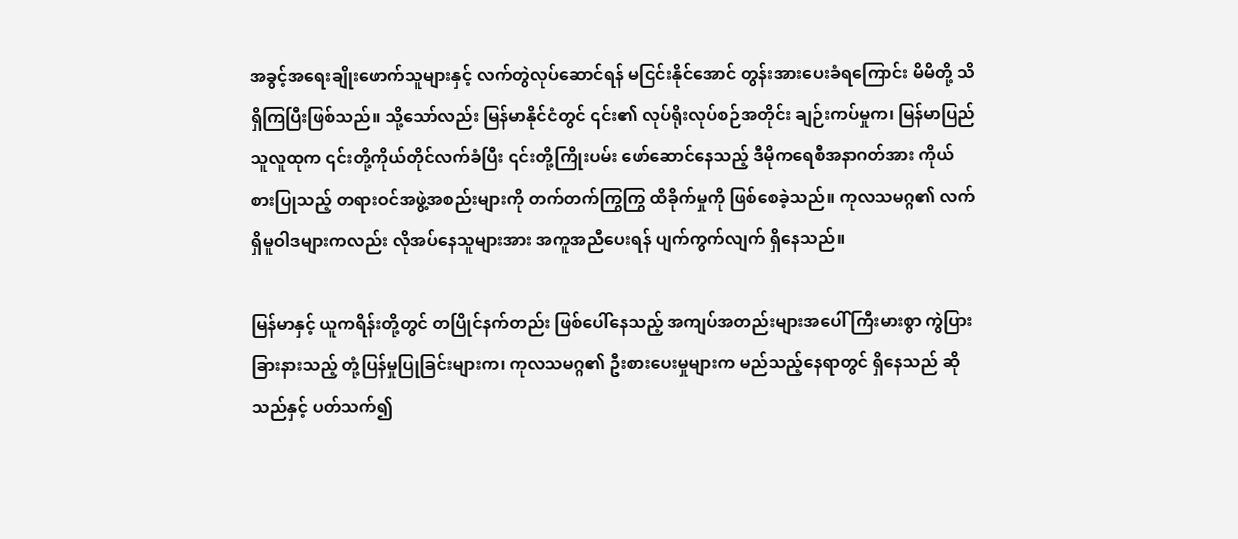အခွင့်အရေးချိုးဖောက်သူများနှင့် လက်တွဲလုပ်ဆောင်ရန် မငြင်းနိုင်အောင် တွန်းအားပေးခံရကြောင်း မိမိတို့ သိရှိကြပြီးဖြစ်သည်။ သို့သော်လည်း မြန်မာနိုင်ငံတွင် ၎င်း၏ လုပ်ရိုးလုပ်စဉ်အတိုင်း ချဉ်းကပ်မှုက၊ မြန်မာပြည်သူလူထုက ၎င်းတို့ကိုယ်တိုင်လက်ခံပြီး ၎င်းတို့ကြိုးပမ်း ဖော်ဆောင်နေသည့် ဒီမိုကရေစီအနာဂတ်အား ကိုယ်စားပြုသည့် တရားဝင်အဖွဲ့အစည်းများကို တက်တက်ကြွကြွ ထိခိုက်မှုကို ဖြစ်စေခဲ့သည်။ ကုလသမဂ္ဂ၏ လက်ရှိမူဝါဒများကလည်း လိုအပ်နေသူများအား အကူအညီပေးရန် ပျက်ကွက်လျက် ရှိနေသည်။

မြန်မာနှင့် ယူကရိန်းတို့တွင် တပြိုင်နက်တည်း ဖြစ်ပေါ်နေသည့် အကျပ်အတည်းများအပေါ် ကြီးမားစွာ ကွဲပြားခြားနားသည့် တုံ့ပြန်မှုပြုခြင်းများက၊ ကုလသမဂ္ဂ၏ ဦးစားပေးမှုများက မည်သည့်နေရာတွင် ရှိနေသည် ဆိုသည်နှင့် ပတ်သက်၍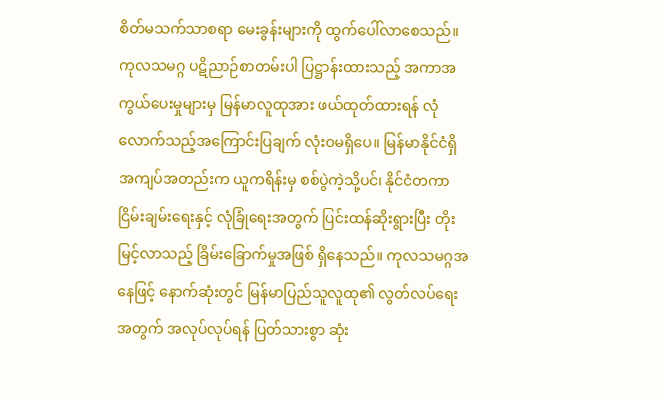စိတ်မသက်သာစရာ မေးခွန်းများကို ထွက်ပေါ်လာစေသည်။ ကုလသမဂ္ဂ ပဋိညာဉ်စာတမ်းပါ ပြဋ္ဌာန်းထားသည့် အကာအကွယ်ပေးမှုများမှ မြန်မာလူထုအား ဖယ်ထုတ်ထားရန် လုံလောက်သည့်အကြောင်းပြချက် လုံးဝမရှိပေ။ မြန်မာနိုင်ငံရှိ အကျပ်အတည်းက ယူကရိန်းမှ စစ်ပွဲကဲ့သို့ပင်၊ နိုင်ငံတကာ ငြိမ်းချမ်းရေးနှင့် လုံခြုံရေးအတွက် ပြင်းထန်ဆိုးရွားပြီး တိုးမြင့်လာသည့် ခြိမ်းခြောက်မှုအဖြစ် ရှိနေသည်။ ကုလသမဂ္ဂအနေဖြင့် နောက်ဆုံးတွင် မြန်မာပြည်သူလူထု၏ လွတ်လပ်ရေးအတွက် အလုပ်လုပ်ရန် ပြတ်သားစွာ ဆုံး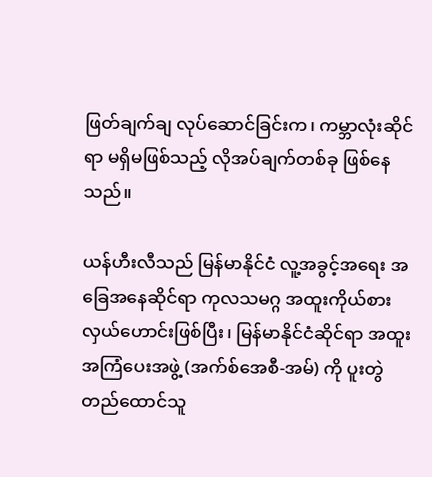ဖြတ်ချက်ချ လုပ်ဆောင်ခြင်းက၊ ကမ္ဘာလုံးဆိုင်ရာ မရှိမဖြစ်သည့် လိုအပ်ချက်တစ်ခု ဖြစ်နေသည်။

ယန်ဟီးလီသည် မြန်မာနိုင်ငံ လူ့အခွင့်အရေး အခြေအနေဆိုင်ရာ ကုလသမဂ္ဂ အထူးကိုယ်စားလှယ်ဟောင်းဖြစ်ပြီး၊ မြန်မာနိုင်ငံဆိုင်ရာ အထူးအကြံပေးအဖွဲ့ (အက်စ်အေစီ-အမ်) ကို ပူးတွဲတည်ထောင်သူ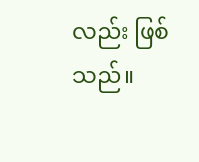လည်း ဖြစ်သည်။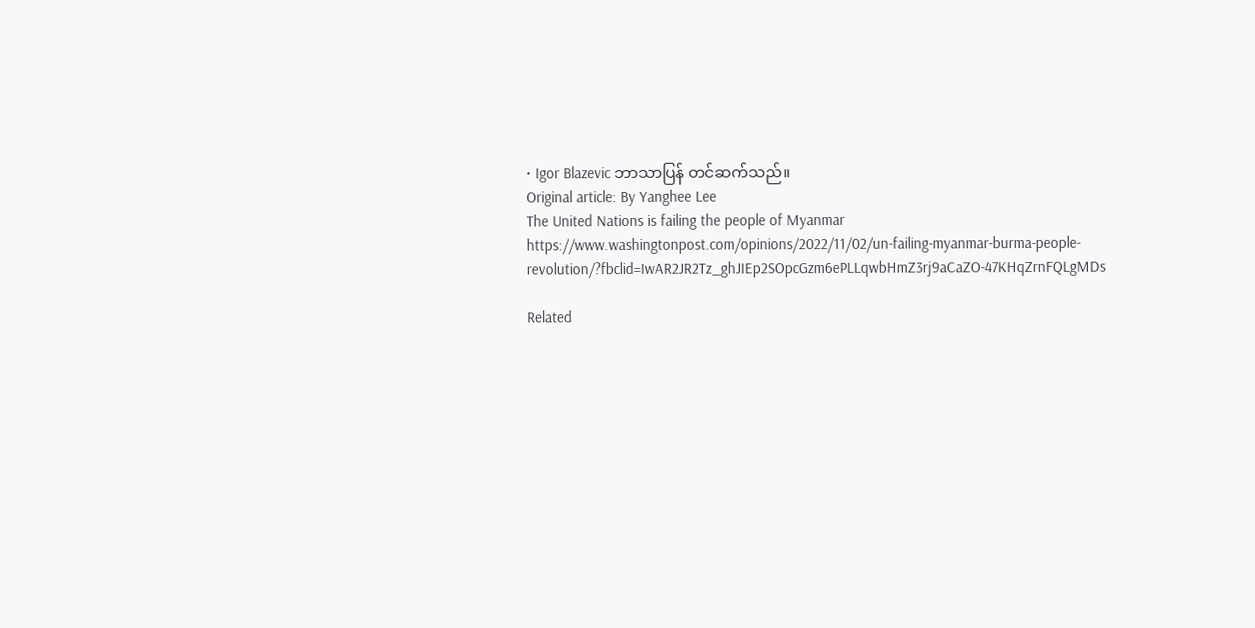• Igor Blazevic ဘာသာပြန် တင်ဆက်သည်။
Original article: By Yanghee Lee
The United Nations is failing the people of Myanmar
https://www.washingtonpost.com/opinions/2022/11/02/un-failing-myanmar-burma-people-revolution/?fbclid=IwAR2JR2Tz_ghJIEp2SOpcGzm6ePLLqwbHmZ3rj9aCaZO-47KHqZrnFQLgMDs

Related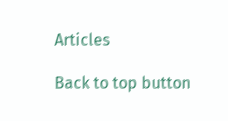Articles

Back to top button